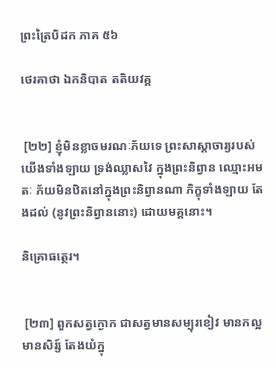ព្រះត្រៃបិដក ភាគ ៥៦

ថេរគាថា ឯកនិបាត តតិយវគ្គ


 [២២] ខ្ញុំមិនខ្លាចមរណៈភ័យទេ ព្រះសាស្តាចារ្យរបស់យើងទាំងឡាយ ទ្រង់ឈ្លាសវៃ ក្នុងព្រះនិព្វាន ឈ្មោះអមតៈ ភ័យមិនឋិតនៅក្នុងព្រះនិព្វានណា ភិក្ខុទាំងឡាយ តែងដល់ (នូវព្រះនិព្វាននោះ) ដោយមគ្គនោះ។

និគ្រោធត្ថេរ។


 [២៣] ពួកសត្វក្ងោក ជាសត្វមានសម្បុរខៀវ មានកល្អ មានសិរ្ស៍ តែងយំក្នុ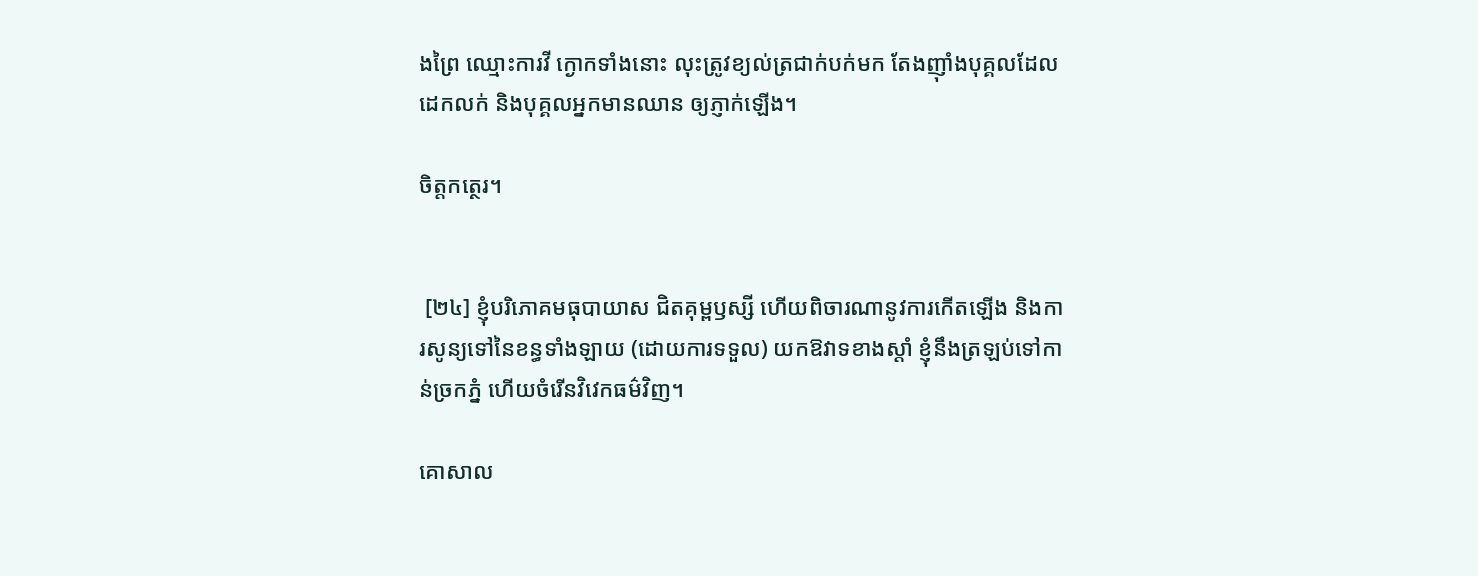ងព្រៃ ឈ្មោះការវី ក្ងោកទាំងនោះ លុះត្រូវខ្យល់ត្រជាក់បក់មក តែងញ៉ាំងបុគ្គលដែលដេកលក់ និងបុគ្គលអ្នកមានឈាន ឲ្យភ្ញាក់ឡើង។

ចិត្តកត្ថេរ។


 [២៤] ខ្ញុំបរិភោគមធុបាយាស ជិតគុម្ពឫស្សី ហើយពិចារណានូវការកើតឡើង និងការសូន្យទៅនៃខន្ធទាំងឡាយ (ដោយការទទួល) យកឱវាទខាងស្តាំ ខ្ញុំនឹងត្រឡប់ទៅកាន់ច្រកភ្នំ ហើយចំរើនវិវេកធម៌វិញ។

គោសាល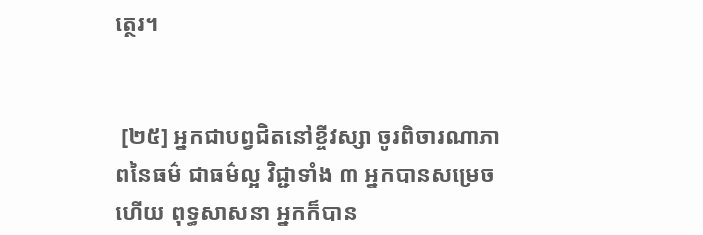ត្ថេរ។


 [២៥] អ្នកជាបព្វជិតនៅខ្ចីវស្សា ចូរពិចារណាភាពនៃធម៌ ជាធម៌ល្អ វិជ្ជាទាំង ៣ អ្នកបានសម្រេចហើយ ពុទ្ធសាសនា អ្នកក៏បាន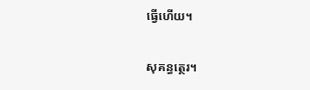ធ្វើហើយ។

សុគន្ធត្ថេរ។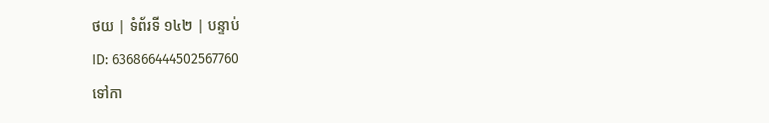ថយ | ទំព័រទី ១៤២ | បន្ទាប់
ID: 636866444502567760
ទៅកា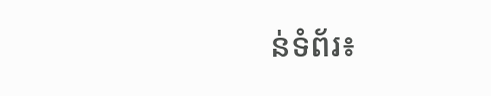ន់ទំព័រ៖